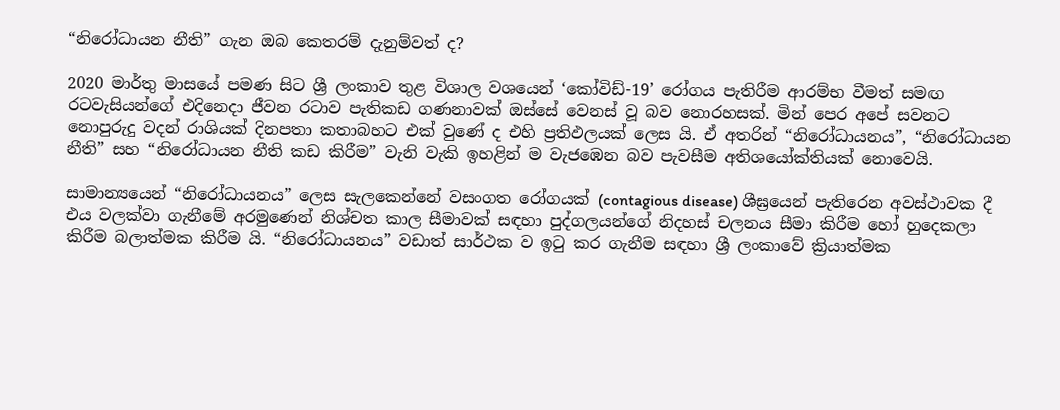“නිරෝධායන නීති” ගැන ඔබ කෙතරම් දැනුම්වත් ද?

2020 මාර්තු මාසයේ පමණ සිට ශ්‍රී ලංකාව තුළ විශාල වශයෙන් ‘කෝවිඩ්-19’ රෝගය පැතිරීම ආරම්භ වීමත් සමඟ රටවැසියන්ගේ එදිනෙදා ජීවන රටාව පැතිකඩ ගණනාවක් ඔස්සේ වෙනස් වූ බව නොරහසක්. මින් පෙර අපේ සවනට නොපුරුදු වදන් රාශියක් දිනපතා කතාබහට එක් වුණේ ද එහි ප්‍රතිඵලයක් ලෙස යි. ඒ අතරින් “නිරෝධායනය”, “නිරෝධායන නීති” සහ “නිරෝධායන නීති කඩ කිරීම” වැනි වැකි ඉහළින් ම වැජඹෙන බව පැවසීම අතිශයෝක්තියක් නොවෙයි.

සාමාන්‍යයෙන් “නිරෝධායනය” ලෙස සැලකෙන්නේ වසංගත රෝගයක් (contagious disease) ශීඝ්‍රයෙන් පැතිරෙන අවස්ථාවක දී එය වලක්වා ගැනීමේ අරමුණෙන් නිශ්චත කාල සීමාවක් සඳහා පුද්ගලයන්ගේ නිදහස් චලනය සීමා කිරීම හෝ හුදෙකලා කිරීම බලාත්මක කිරීම යි. “නිරෝධායනය” වඩාත් සාර්ථක ව ඉටු කර ගැනීම සඳහා ශ්‍රී ලංකාවේ ක්‍රියාත්මක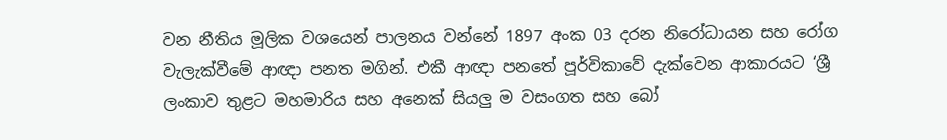වන නීතිය මූලික වශයෙන් පාලනය වන්නේ 1897 අංක 03 දරන නිරෝධායන සහ රෝග වැලැක්වීමේ ආඥා පනත මගින්. එකී ආඥා පනතේ පූර්විකාවේ දැක්වෙන ආකාරයට ‘ශ්‍රී ලංකාව තුළට මහමාරිය සහ අනෙක් සියලු ම වසංගත සහ බෝ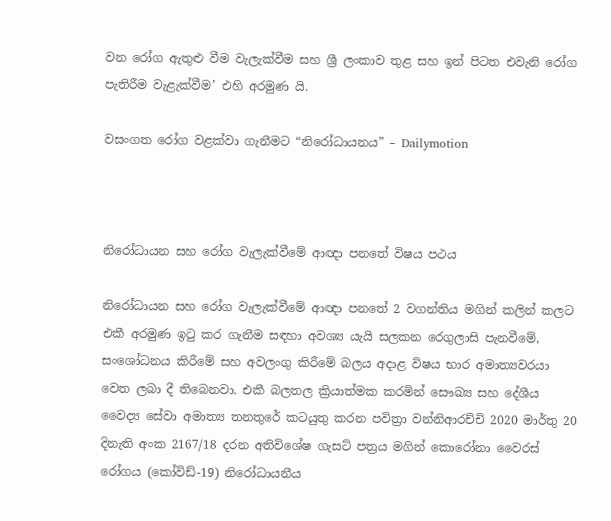වන රෝග ඇතුළු වීම වැලැක්වීම සහ ශ්‍රී ලංකාව තුළ සහ ඉන් පිටත එවැනි රෝග පැතිරීම වැළැක්වීම’ එහි අරමුණ යි.

වසංගත රෝග වළක්වා ගැනීමට “නිරෝධායනය” – Dailymotion



නිරෝධායන සහ රෝග වැලැක්වීමේ ආඥා පනතේ විෂය පථය

නිරෝධායන සහ රෝග වැලැක්වීමේ ආඥා පනතේ 2 වගන්තිය මගින් කලින් කලට එකී අරමුණ ඉටු කර ගැනීම සඳහා අවශ්‍ය යැයි සලකන රෙගුලාසි පැනවීමේ, සංශෝධනය කිරීමේ සහ අවලංගු කිරීමේ බලය අදාළ විෂය භාර අමාත්‍යවරයා වෙත ලබා දී තිබෙනවා. එකී බලතල ක්‍රියාත්මක කරමින් සෞඛ්‍ය සහ දේශීය වෛද්‍ය සේවා අමාත්‍ය තනතුරේ කටයුතු කරන පවිත්‍රා වන්නිආරච්චි 2020 මාර්තු 20 දිනැති අංක 2167/18 දරන අතිවිශේෂ ගැසට් පත්‍රය මගින් කොරෝනා වෛරස් රෝගය (කෝවිඩ්-19) නිරෝධායනීය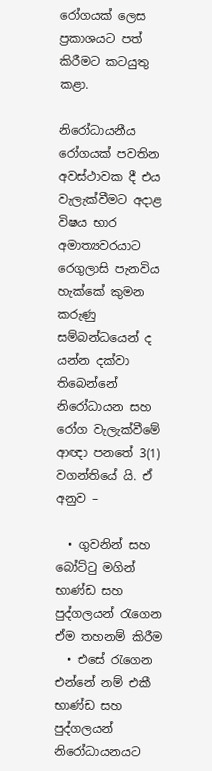රෝගයක් ලෙස ප්‍රකාශයට පත් කිරීමට කටයුතු කළා.

නිරෝධායනීය රෝගයක් පවතින අවස්ථාවක දී එය වැලැක්වීමට අදාළ විෂය භාර අමාත්‍යවරයාට රෙගුලාසි පැනවිය හැක්කේ කුමන කරුණු සම්බන්ධයෙන් ද යන්න දක්වා තිබෙන්නේ නිරෝධායන සහ රෝග වැලැක්වීමේ ආඥා පනතේ 3(1) වගන්තියේ යි. ඒ අනුව –

  • ගුවනින් සහ බෝට්ටු මගින් භාණ්ඩ සහ පුද්ගලයන් රැගෙන ඒම තහනම් කිරීම
  • එසේ රැගෙන එන්නේ නම් එකී භාණ්ඩ සහ පුද්ගලයන් නිරෝධායනයට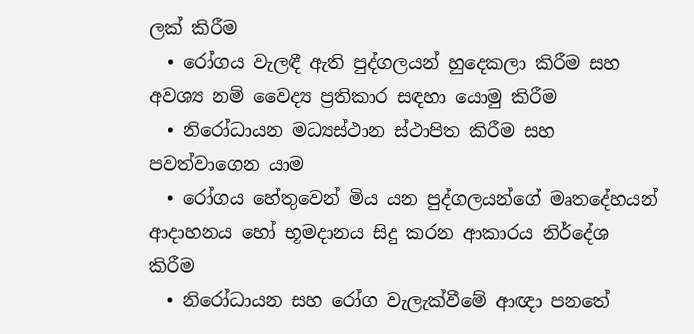ලක් කිරීම
  • රෝගය වැලඳී ඇති පුද්ගලයන් හුදෙකලා කිරීම සහ අවශ්‍ය නම් වෛද්‍ය ප්‍රතිකාර සඳහා යොමු කිරීම
  • නිරෝධායන මධ්‍යස්ථාන ස්ථාපිත කිරීම සහ පවත්වාගෙන යාම
  • රෝගය හේතුවෙන් මිය යන පුද්ගලයන්ගේ මෘතදේහයන් ආදාහනය හෝ භූමදානය සිදු කරන ආකාරය නිර්දේශ කිරීම
  • නිරෝධායන සහ රෝග වැලැක්වීමේ ආඥා පනතේ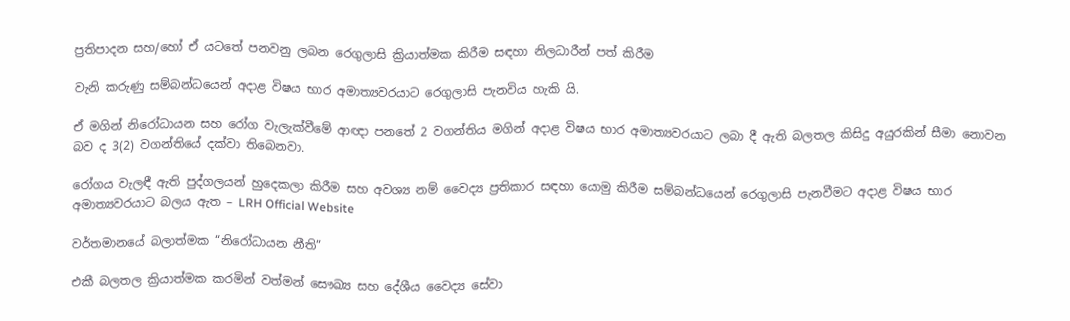ප්‍රතිපාදන සහ/හෝ ඒ යටතේ පනවනු ලබන රෙගුලාසි ක්‍රියාත්මක කිරීම සඳහා නිලධාරීන් පත් කිරීම

වැනි කරුණු සම්බන්ධයෙන් අදාළ විෂය භාර අමාත්‍යවරයාට රෙගුලාසි පැනවිය හැකි යි.

ඒ මගින් නිරෝධායන සහ රෝග වැලැක්වීමේ ආඥා පනතේ 2 වගන්තිය මගින් අදාළ විෂය භාර අමාත්‍යවරයාට ලබා දී ඇති බලතල කිසිදු අයුරකින් සීමා නොවන බව ද 3(2) වගන්තියේ දක්වා තිබෙනවා.

රෝගය වැලඳී ඇති පුද්ගලයන් හුදෙකලා කිරීම සහ අවශ්‍ය නම් වෛද්‍ය ප්‍රතිකාර සඳහා යොමු කිරීම සම්බන්ධයෙන් රෙගුලාසි පැනවීමට අදාළ විෂය භාර අමාත්‍යවරයාට බලය ඇත – LRH Official Website

වර්තමානයේ බලාත්මක “නිරෝධායන නීති”

එකී බලතල ක්‍රියාත්මක කරමින් වත්මන් සෞඛ්‍ය සහ දේශීය වෛද්‍ය සේවා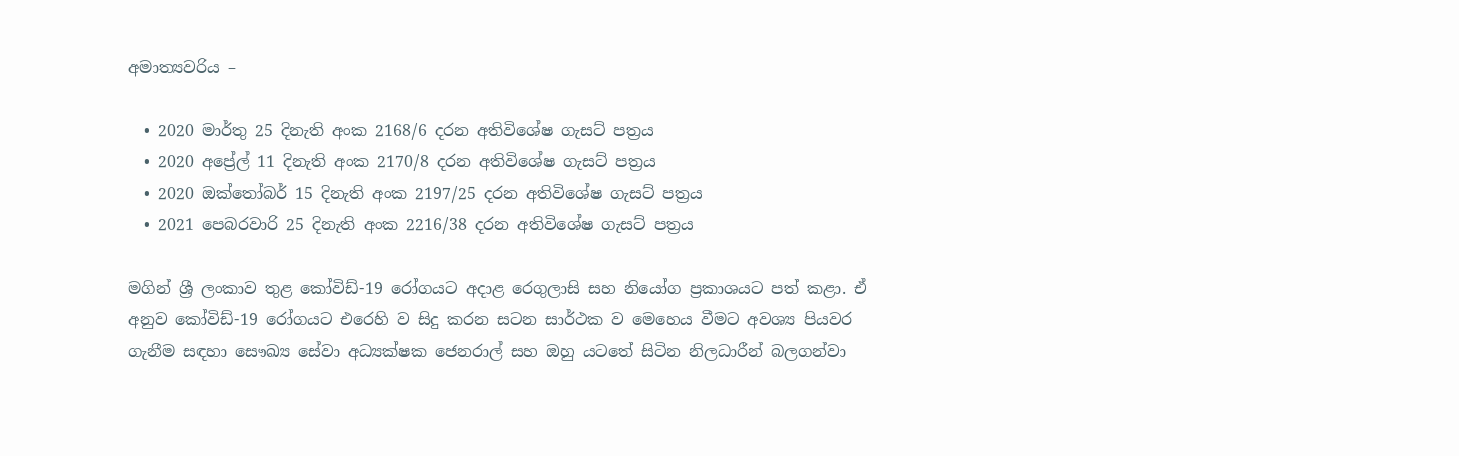අමාත්‍යවරිය –

  • 2020 මාර්තු 25 දිනැති අංක 2168/6 දරන අතිවිශේෂ ගැසට් පත්‍රය
  • 2020 අප්‍රේල් 11 දිනැති අංක 2170/8 දරන අතිවිශේෂ ගැසට් පත්‍රය
  • 2020 ඔක්තෝබර් 15 දිනැති අංක 2197/25 දරන අතිවිශේෂ ගැසට් පත්‍රය
  • 2021 පෙබරවාරි 25 දිනැති අංක 2216/38 දරන අතිවිශේෂ ගැසට් පත්‍රය

මගින් ශ්‍රී ලංකාව තුළ කෝවිඩ්-19 රෝගයට අදාළ රෙගුලාසි සහ නියෝග ප්‍රකාශයට පත් කළා. ඒ අනුව කෝවිඩ්-19 රෝගයට එරෙහි ව සිදු කරන සටන සාර්ථක ව මෙහෙය වීමට අවශ්‍ය පියවර ගැනීම සඳහා සෞඛ්‍ය සේවා අධ්‍යක්ෂක ජෙනරාල් සහ ඔහු යටතේ සිටින නිලධාරීන් බලගන්වා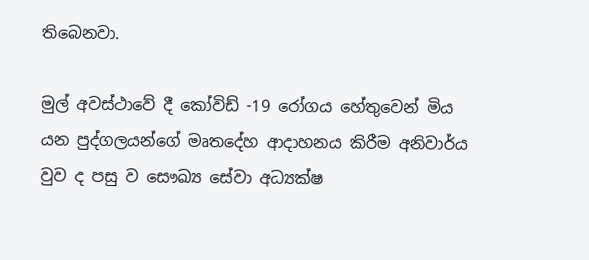තිබෙනවා.

මුල් අවස්ථාවේ දී කෝවිඩ් -19 රෝගය හේතුවෙන් මිය යන පුද්ගලයන්ගේ මෘතදේහ ආදාහනය කිරීම අනිවාර්ය වුව ද පසු ව සෞඛ්‍ය සේවා අධ්‍යක්ෂ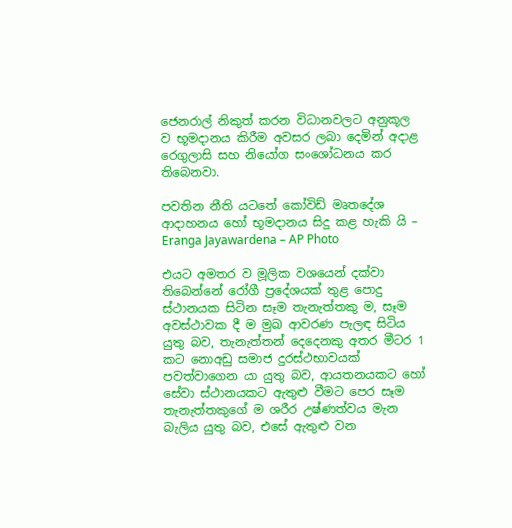ජෙනරාල් නිකුත් කරන විධානවලට අනුකූල ව භූමදානය කිරීම අවසර ලබා දෙමින් අදාළ රෙගුලාසි සහ නියෝග සංශෝධනය කර තිබෙනවා.

පවතින නීති යටතේ කෝවිඩ් මෘතදේශ ආදාහනය හෝ භූමදානය සිදු කළ හැකි යි – Eranga Jayawardena – AP Photo

එයට අමතර ව මූලික වශයෙන් දක්වා තිබෙන්නේ රෝගී ප්‍රදේශයක් තුළ පොදු ස්ථානයක සිටින සෑම තැනැත්තකු ම, සෑම අවස්ථාවක දී ම මුඛ ආවරණ පැලඳ සිටිය යුතු බව, තැනැත්තන් දෙදෙනකු අතර මීටර 1 කට නොඅඩු සමාජ දුරස්ථභාවයක් පවත්වාගෙන යා යුතු බව, ආයතනයකට හෝ සේවා ස්ථානයකට ඇතුළු වීමට පෙර සෑම තැනැත්තකුගේ ම ශරීර උෂ්ණත්වය මැන බැලිය යුතු බව, එසේ ඇතුළු වන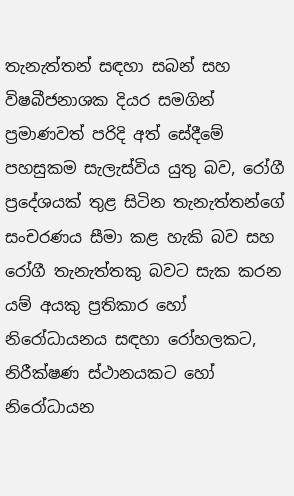තැනැත්තන් සඳහා සබන් සහ විෂබීජනාශක දියර සමගින් ප්‍රමාණවත් පරිදි අත් සේදීමේ පහසුකම සැලැස්විය යුතු බව, රෝගී ප්‍රදේශයක් තුළ සිටින තැනැත්තන්ගේ සංචරණය සීමා කළ හැකි බව සහ රෝගී තැනැත්තකු බවට සැක කරන යම් අයකු ප්‍රතිකාර හෝ නිරෝධායනය සඳහා රෝහලකට, නිරීක්ෂණ ස්ථානයකට හෝ නිරෝධායන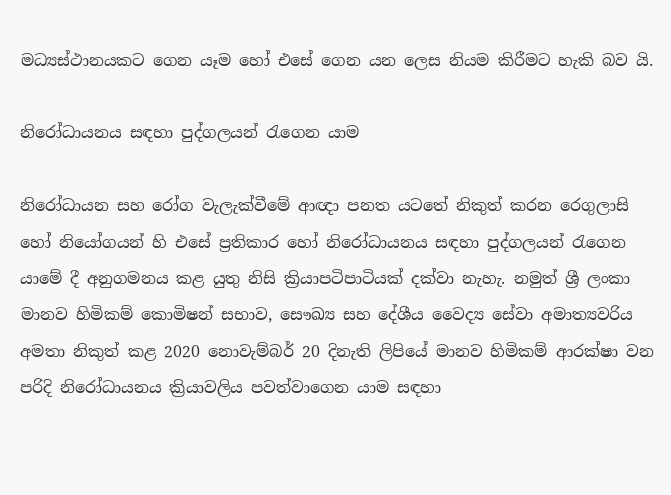මධ්‍යස්ථානයකට ගෙන යෑම හෝ එසේ ගෙන යන ලෙස නියම කිරීමට හැකි බව යි.

නිරෝධායනය සඳහා පුද්ගලයන් රැගෙන යාම

නිරෝධායන සහ රෝග වැලැක්වීමේ ආඥා පනත යටතේ නිකුත් කරන රෙගුලාසි හෝ නියෝගයන් හි එසේ ප්‍රතිකාර හෝ නිරෝධායනය සඳහා පුද්ගලයන් රැගෙන යාමේ දී අනුගමනය කළ යුතු නිසි ක්‍රියාපටිපාටියක් දක්වා නැහැ. නමුත් ශ්‍රී ලංකා මානව හිමිකම් කොමිෂන් සභාව, සෞඛ්‍ය සහ දේශීය වෛද්‍ය සේවා අමාත්‍යවරිය අමතා නිකුත් කළ 2020 නොවැම්බර් 20 දිනැති ලිපියේ මානව හිමිකම් ආරක්ෂා වන පරිදි නිරෝධායනය ක්‍රියාවලිය පවත්වාගෙන යාම සඳහා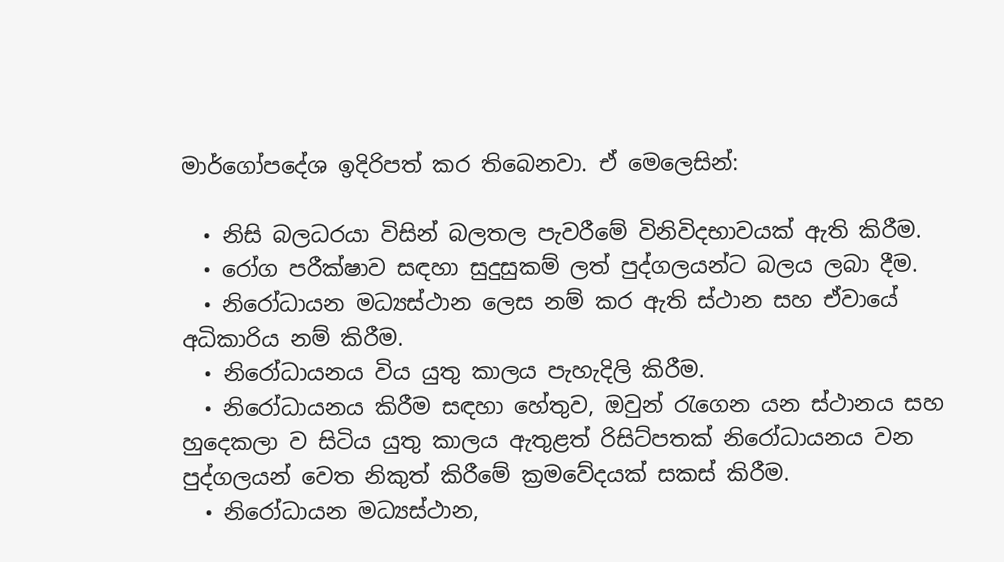මාර්ගෝපදේශ ඉදිරිපත් කර තිබෙනවා. ඒ මෙලෙසින්:

  • නිසි බලධරයා විසින් බලතල පැවරීමේ විනිවිදභාවයක් ඇති කිරීම.
  • රෝග පරීක්ෂාව සඳහා සුදුසුකම් ලත් පුද්ගලයන්ට බලය ලබා දීම.
  • නිරෝධායන මධ්‍යස්ථාන ලෙස නම් කර ඇති ස්ථාන සහ ඒවායේ අධිකාරිය නම් කිරීම.
  • නිරෝධායනය විය යුතු කාලය පැහැදිලි කිරීම.
  • නිරෝධායනය කිරීම සඳහා හේතුව, ඔවුන් රැගෙන යන ස්ථානය සහ හුදෙකලා ව සිටිය යුතු කාලය ඇතුළත් රිසිට්පතක් නිරෝධායනය වන පුද්ගලයන් වෙත නිකුත් කිරීමේ ක්‍රමවේදයක් සකස් කිරීම.
  • නිරෝධායන මධ්‍යස්ථාන,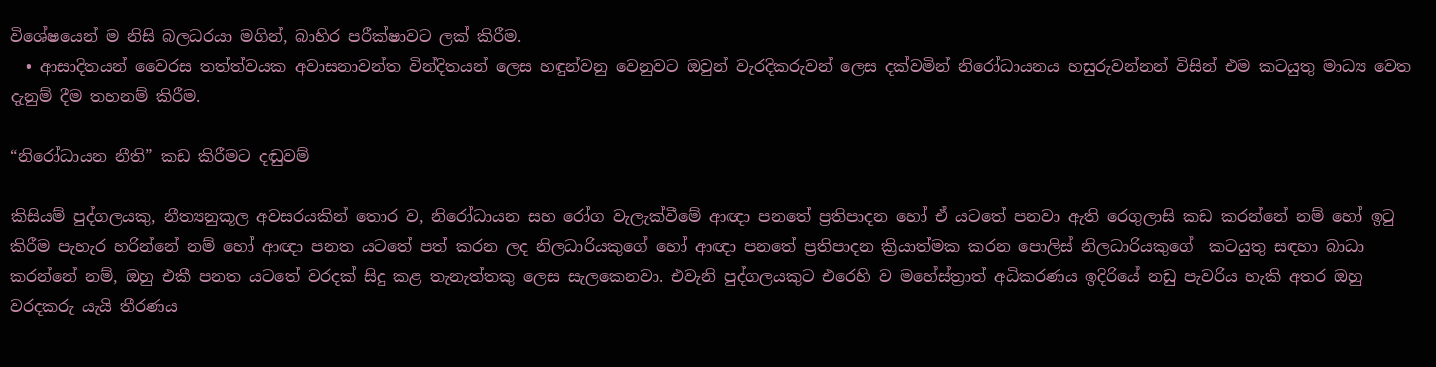විශේෂයෙන් ම නිසි බලධරයා මගින්, බාහිර පරීක්ෂාවට ලක් කිරීම.
  • ආසාදිතයන් වෛරස තත්ත්වයක අවාසනාවන්ත වින්දිතයන් ලෙස හඳුන්වනු වෙනුවට ඔවුන් වැරදිකරුවන් ලෙස දක්වමින් නිරෝධායනය හසුරුවන්නන් විසින් එම කටයුතු මාධ්‍ය වෙත දැනුම් දීම තහනම් කිරීම.

“නිරෝධායන නීති” කඩ කිරීමට දඬුවම්

කිසියම් පුද්ගලයකු, නීත්‍යනුකූල අවසරයකින් තොර ව, නිරෝධායන සහ රෝග වැලැක්වීමේ ආඥා පනතේ ප්‍රතිපාදන හෝ ඒ යටතේ පනවා ඇති රෙගුලාසි කඩ කරන්නේ නම් හෝ ඉටු කිරීම පැහැර හරින්නේ නම් හෝ ආඥා පනත යටතේ පත් කරන ලද නිලධාරියකුගේ හෝ ආඥා පනතේ ප්‍රතිපාදන ක්‍රියාත්මක කරන පොලිස් නිලධාරියකුගේ  කටයුතු සඳහා බාධා කරන්නේ නම්, ඔහු එකී පනත යටතේ වරදක් සිදු කළ තැනැත්තකු ලෙස සැලකෙනවා. එවැනි පුද්ගලයකුට එරෙහි ව මහේස්ත්‍රාත් අධිකරණය ඉදිරියේ නඩු පැවරිය හැකි අතර ඔහු වරදකරු යැයි තීරණය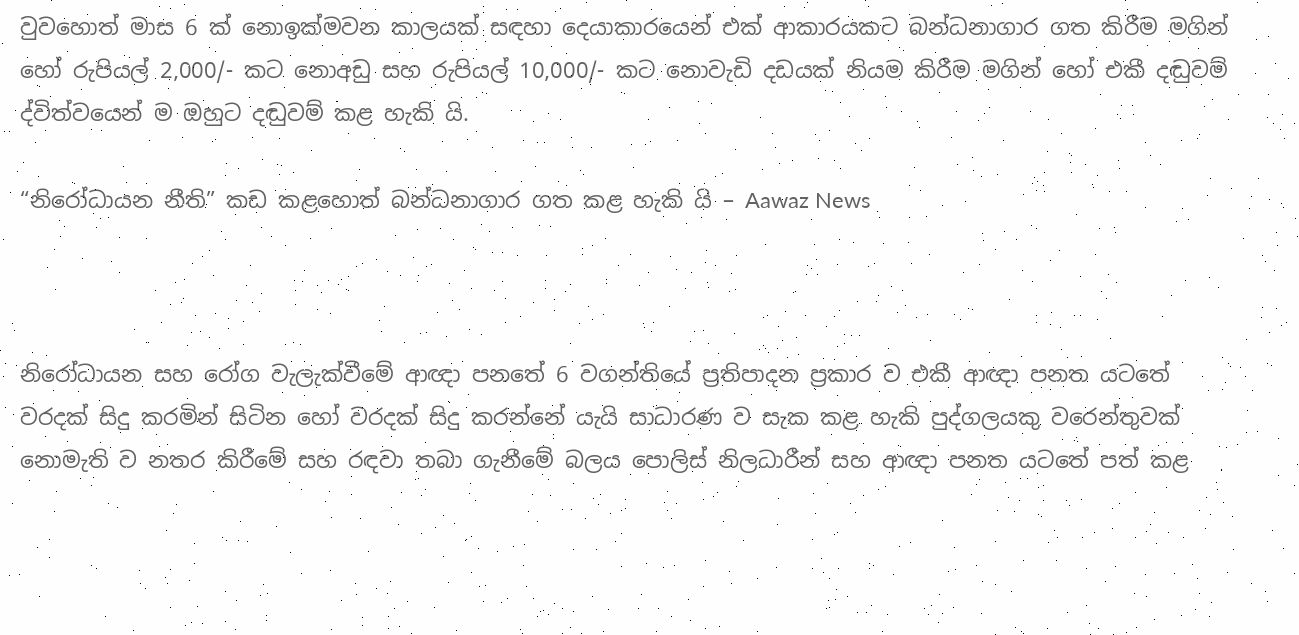වුවහොත් මාස 6 ක් නොඉක්මවන කාලයක් සඳහා දෙයාකාරයෙන් එක් ආකාරයකට බන්ධනාගාර ගත කිරීම මගින් හෝ රුපියල් 2,000/- කට නොඅඩු සහ රුපියල් 10,000/- කට නොවැඩි දඩයක් නියම කිරීම මගින් හෝ එකී දඬුවම් ද්විත්වයෙන් ම ඔහුට දඬුවම් කළ හැකි යි.

“නිරෝධායන නීති” කඩ කළහොත් බන්ධනාගාර ගත කළ හැකි යි – Aawaz News



නිරෝධායන සහ රෝග වැලැක්වීමේ ආඥා පනතේ 6 වගන්තියේ ප්‍රතිපාදන ප්‍රකාර ව එකී ආඥා පනත යටතේ වරදක් සිදු කරමින් සිටින හෝ වරදක් සිදු කරන්නේ යැයි සාධාරණ ව සැක කළ හැකි පුද්ගලයකු වරෙන්තුවක් නොමැති ව නතර කිරීමේ සහ රඳවා තබා ගැනීමේ බලය පොලිස් නිලධාරීන් සහ ආඥා පනත යටතේ පත් කළ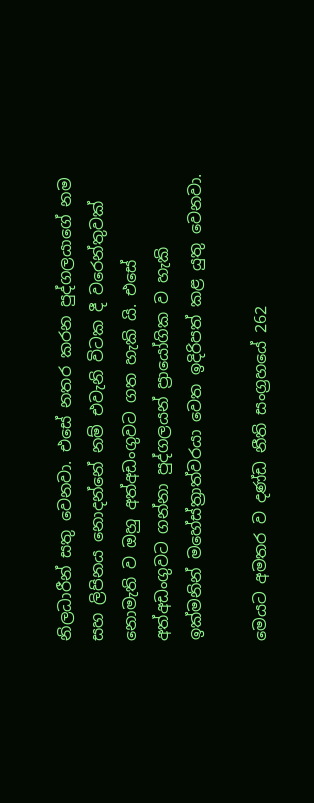නිලධාරීන් සතු වෙනවා. එසේ නතර කරන පුද්ගලයාගේ නම සහ ලිපිනය නොදන්නේ නම් එවැනි විටක දී වරෙන්තුවක් නොමැති ව ඔහු අත්අඩංගුවට ගත හැකි යි. එසේ අත්අඩංගුවට ගන්නා පුද්ගලයන් ප්‍රායෝගික ව හැකි ඉක්මනින් මහේස්ත්‍රාත්වරයා වෙත ඉදිරිපත් කළ යුතු වෙනවා.

මෙයට අමතර ව දණ්ඩ නීති සංග්‍රහයේ 262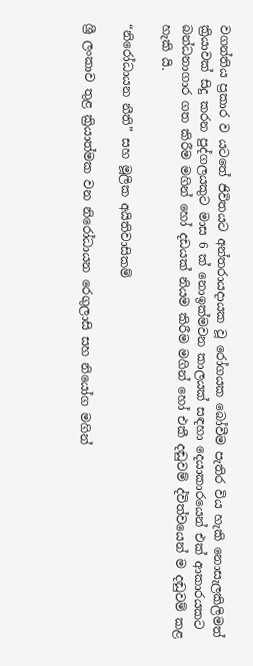වගන්තිය ප්‍රකාර ව යටතේ ජිවිතයට අන්තරායදායක වූ රෝගයක බෝවීම පැතිර විය හැකි නොසැලකිලිමත් ක්‍රියාවක් සිදු කරන පුද්ගලයකුට මාස 6 ක් නොඉක්මවන කාලයක් සඳහා දෙයාකාරයෙන් එක් ආකාරයකට බන්ධනාගාර ගත කිරීම මගින් හෝ දඩයක් නියම කිරීම මගින් හෝ එකී දඬුවම් ද්විත්වයෙන් ම දඬුවම් කළ හැකි යි.

“නිරෝධායන නීති” සහ මූලික අයිතිවාසිකම්

ශ්‍රී ලංකාව තුළ ක්‍රියාත්මක වන නිරෝධායන රෙගුලාසි සහ නියෝග මගින්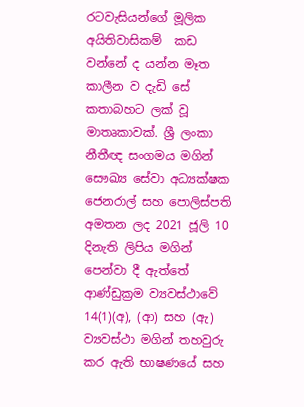රටවැසියන්ගේ මූලික අයිතිවාසිකම්  කඩ වන්නේ ද යන්න මෑත කාලීන ව දැඩි සේ කතාබහට ලක් වූ මාතෘකාවක්. ශ්‍රී ලංකා නීතීඥ සංගමය මගින්  සෞඛ්‍ය සේවා අධ්‍යක්ෂක ජෙනරාල් සහ පොලිස්පති අමතන ලද 2021 ජූලි 10 දිනැති ලිපිය මගින් පෙන්වා දී ඇත්තේ ආණ්ඩුක්‍රම ව්‍යවස්ථාවේ 14(1)(අ), (ආ) සහ (ඇ) ව්‍යවස්ථා මගින් තහවුරු කර ඇති භාෂණයේ සහ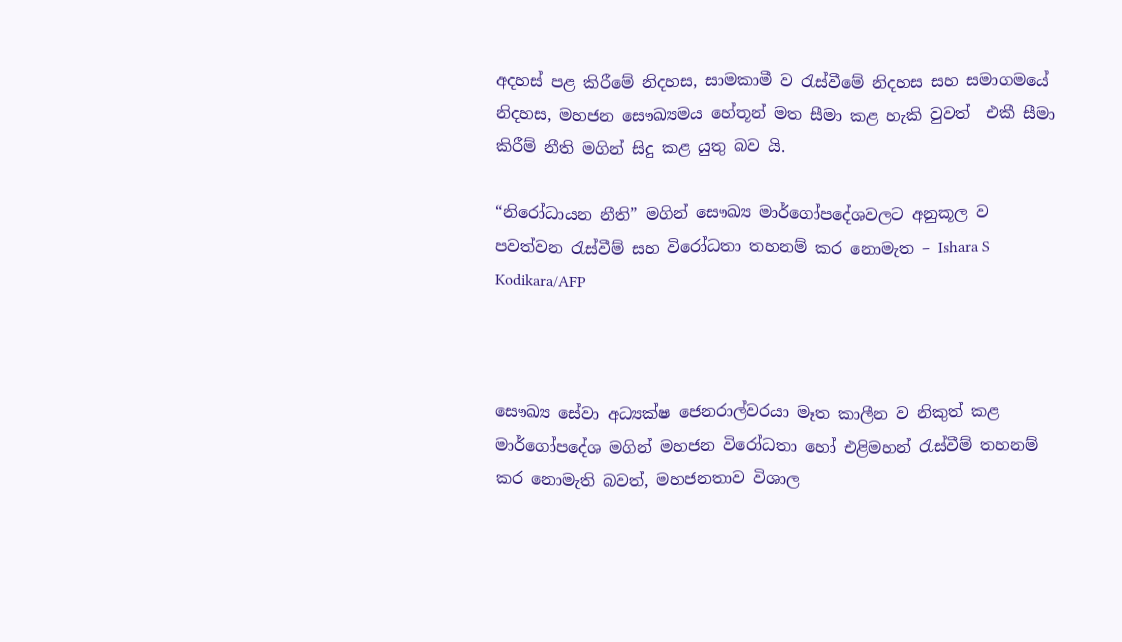අදහස් පළ කිරීමේ නිදහස, සාමකාමී ව රැස්වීමේ නිදහස සහ සමාගමයේ නිදහස, මහජන සෞඛ්‍යමය හේතූන් මත සීමා කළ හැකි වුවත්  එකී සීමා කිරීම් නීති මගින් සිදු කළ යුතු බව යි.

“නිරෝධායන නීති” මගින් සෞඛ්‍ය මාර්ගෝපදේශවලට අනුකූල ව පවත්වන රැස්වීම් සහ විරෝධතා තහනම් කර නොමැත – Ishara S Kodikara/AFP



සෞඛ්‍ය සේවා අධ්‍යක්ෂ ජෙනරාල්වරයා මෑත කාලීන ව නිකුත් කළ මාර්ගෝපදේශ මගින් මහජන විරෝධතා හෝ එළිමහන් රැස්වීම් තහනම් කර නොමැති බවත්, මහජනතාව විශාල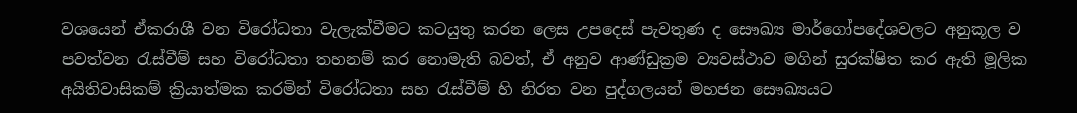වශයෙන් ඒකරාශී වන විරෝධතා වැලැක්වීමට කටයුතු කරන ලෙස උපදෙස් පැවතුණ ද සෞඛ්‍ය මාර්ගෝපදේශවලට අනුකූල ව පවත්වන රැස්වීම් සහ විරෝධතා තහනම් කර නොමැති බවත්, ඒ අනුව ආණ්ඩුක්‍රම ව්‍යවස්ථාව මගින් සුරක්ෂිත කර ඇති මූලික අයිතිවාසිකම් ක්‍රියාත්මක කරමින් විරෝධතා සහ රැස්වීම් හි නිරත වන පුද්ගලයන් මහජන සෞඛ්‍යයට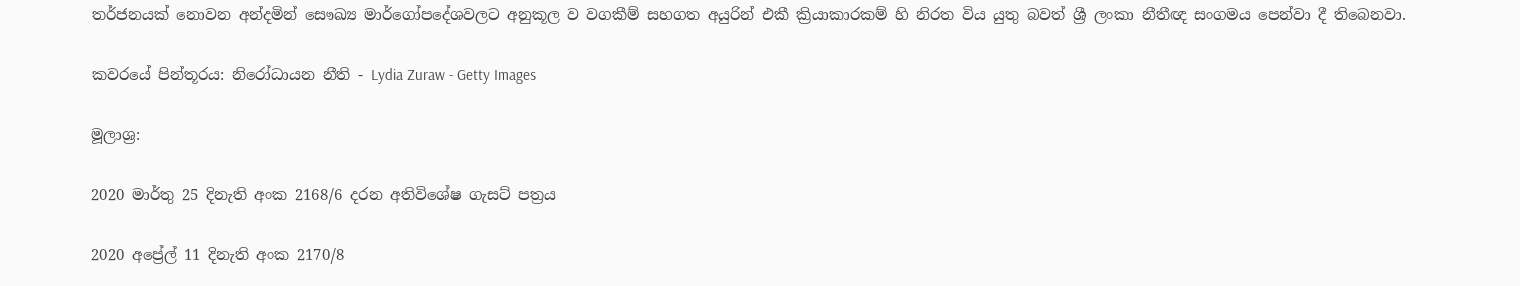තර්ජනයක් නොවන අන්දමින් සෞඛ්‍ය මාර්ගෝපදේශවලට අනුකූල ව වගකීම් සහගත අයුරින් එකී ක්‍රියාකාරකම් හි නිරත විය යුතු බවත් ශ්‍රී ලංකා නීතීඥ සංගමය පෙන්වා දී තිබෙනවා.

කවරයේ පින්තූරය: නිරෝධායන නීති - Lydia Zuraw - Getty Images

මූලාශ්‍ර:

2020 මාර්තු 25 දිනැති අංක 2168/6 දරන අතිවිශේෂ ගැසට් පත්‍රය

2020 අප්‍රේල් 11 දිනැති අංක 2170/8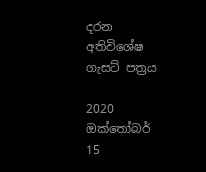දරන අතිවිශේෂ ගැසට් පත්‍රය

2020 ඔක්තෝබර් 15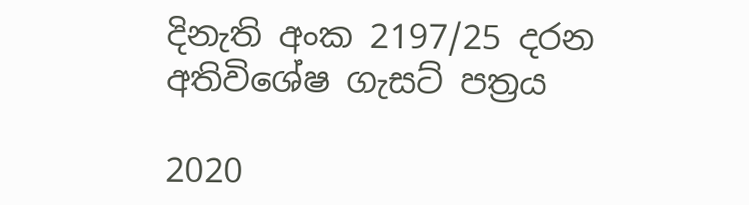දිනැති අංක 2197/25 දරන අතිවිශේෂ ගැසට් පත්‍රය

2020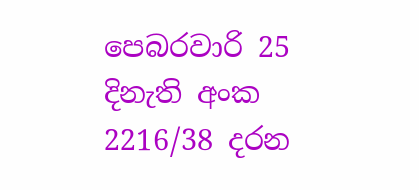පෙබරවාරි 25 දිනැති අංක 2216/38 දරන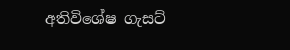අතිවිශේෂ ගැසට්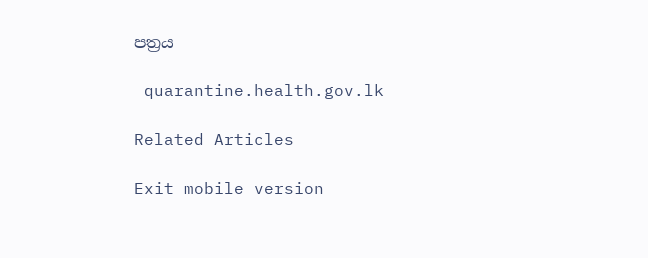පත්‍රය

 quarantine.health.gov.lk

Related Articles

Exit mobile version